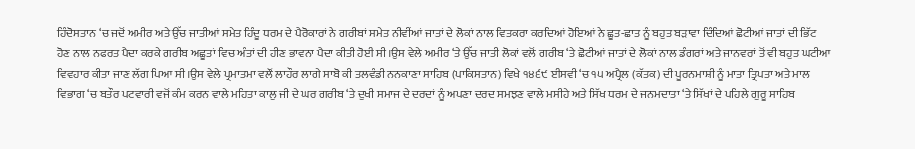ਹਿੰਦੋਸਤਾਨ ‘ਚ ਜਦੋਂ ਅਮੀਰ ਅਤੇ ਉੱਚ ਜਾਤੀਆਂ ਸਮੇਤ ਹਿੰਦੂ ਧਰਮ ਦੇ ਪੈਰੋਕਾਰਾਂ ਨੇ ਗਰੀਬਾਂ ਸਮੇਤ ਨੀਵੀਂਆਂ ਜਾਤਾਂ ਦੇ ਲੋਕਾਂ ਨਾਲ ਵਿਤਕਰਾ ਕਰਦਿਆਂ ਹੋਇਆਂ ਨੇ ਛੂਤ-ਛਾਤ ਨੂੰ ਬਹੁਤ ਬੜਾਵਾ ਦਿੰਦਿਆਂ ਛੋਟੀਆਂ ਜਾਤਾਂ ਦੀ ਭਿੱਟ ਹੋਣ ਨਾਲ ਨਫਰਤ ਪੈਦਾ ਕਰਕੇ ਗਰੀਬ ਅਛੂਤਾਂ ਵਿਚ ਅੰਤਾਂ ਦੀ ਹੀਣ ਭਾਵਨਾ ਪੈਦਾ ਕੀਤੀ ਹੋਈ ਸੀ।ਉਸ ਵੇਲੇ ਅਮੀਰ ‘ਤੇ ਉੱਚ ਜਾਤੀ ਲੋਕਾਂ ਵਲੋਂ ਗਰੀਬ ‘ਤੇ ਛੋਟੀਆਂ ਜਾਤਾਂ ਦੇ ਲੋਕਾਂ ਨਾਲ ਡੰਗਰਾਂ ਅਤੇ ਜਾਨਵਰਾਂ ਤੋਂ ਵੀ ਬਹੁਤ ਘਟੀਆ ਵਿਵਹਾਰ ਕੀਤਾ ਜਾਣ ਲੱਗ ਪਿਆ ਸੀ।ਉਸ ਵੇਲੇ ਪ੍ਰਮਾਤਮਾ ਵਲੌਂ ਲਾਹੌਰ ਲਾਗੇ ਸਾਬੋ ਕੀ ਤਲਵੰਡੀ ਨਨਕਾਣਾ ਸਾਹਿਬ (ਪਾਕਿਸਤਾਨ) ਵਿਖੇ ੧੪੬੯ ਈਸਵੀ ‘ਚ ੧੫ ਅਪ੍ਰੈਲ (ਕੱਤਕ) ਦੀ ਪੂਰਨਮਾਸ਼ੀ ਨੂੰ ਮਾਤਾ ਤ੍ਰਿਪਤਾ ਅਤੇ ਮਾਲ ਵਿਭਾਗ ‘ਚ ਬਤੌਰ ਪਟਵਾਰੀ ਵਜੋਂ ਕੰਮ ਕਰਨ ਵਾਲੇ ਮਹਿਤਾ ਕਾਲੁ ਜੀ ਦੇ ਘਰ ਗਰੀਬ ‘ਤੇ ਦੁਖੀ ਸਮਾਜ ਦੇ ਦਰਦਾਂ ਨੂੰ ਅਪਣਾ ਦਰਦ ਸਮਝਣ ਵਾਲੇ ਮਸੀਹੇ ਅਤੇ ਸਿੱਖ ਧਰਮ ਦੇ ਜਨਮਦਾਤਾ ‘ਤੇ ਸਿੱਖਾਂ ਦੇ ਪਹਿਲੇ ਗੁਰੂ ਸਾਹਿਬ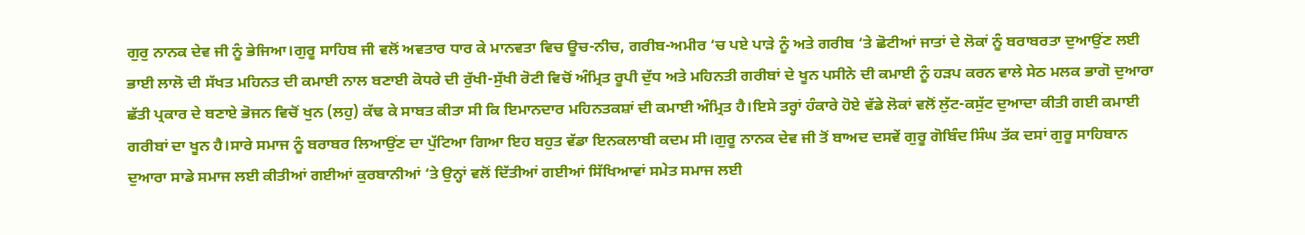ਗੁਰੁ ਨਾਨਕ ਦੇਵ ਜੀ ਨੂੰ ਭੇਜਿਆ।ਗੁਰੂ ਸਾਹਿਬ ਜੀ ਵਲੋਂ ਅਵਤਾਰ ਧਾਰ ਕੇ ਮਾਨਵਤਾ ਵਿਚ ਊਚ-ਨੀਚ, ਗਰੀਬ-ਅਮੀਰ ‘ਚ ਪਏ ਪਾੜੇ ਨੂੰ ਅਤੇ ਗਰੀਬ ‘ਤੇ ਛੋਟੀਆਂ ਜਾਤਾਂ ਦੇ ਲੋਕਾਂ ਨੂੰ ਬਰਾਬਰਤਾ ਦੁਆਉਂਣ ਲਈ ਭਾਈ ਲਾਲੋ ਦੀ ਸੱਖਤ ਮਹਿਨਤ ਦੀ ਕਮਾਈ ਨਾਲ ਬਣਾਈ ਕੋਧਰੇ ਦੀ ਰੁੱਖੀ-ਸੁੱਖੀ ਰੋਟੀ ਵਿਚੋਂ ਅੰਮ੍ਰਿਤ ਰੂਪੀ ਦੁੱਧ ਅਤੇ ਮਹਿਨਤੀ ਗਰੀਬਾਂ ਦੇ ਖੂਨ ਪਸੀਨੇ ਦੀ ਕਮਾਈ ਨੂੰ ਹੜਪ ਕਰਨ ਵਾਲੇ ਸੇਠ ਮਲਕ ਭਾਗੋ ਦੁਆਰਾ ਛੱਤੀ ਪ੍ਰਕਾਰ ਦੇ ਬਣਾਏ ਭੋਜਨ ਵਿਚੋਂ ਖੁਨ (ਲਹੁ) ਕੱਢ ਕੇ ਸਾਬਤ ਕੀਤਾ ਸੀ ਕਿ ਇਮਾਨਦਾਰ ਮਹਿਨਤਕਸ਼ਾਂ ਦੀ ਕਮਾਈ ਅੰਮ੍ਰਿਤ ਹੈ।ਇਸੇ ਤਰ੍ਹਾਂ ਹੰਕਾਰੇ ਹੋਏ ਵੱਡੇ ਲੋਕਾਂ ਵਲੋਂ ਲੁੱਟ-ਕਸੁੱਟ ਦੁਆਦਾ ਕੀਤੀ ਗਈ ਕਮਾਈ ਗਰੀਬਾਂ ਦਾ ਖੂਨ ਹੈ।ਸਾਰੇ ਸਮਾਜ ਨੂੰ ਬਰਾਬਰ ਲਿਆਉਂਣ ਦਾ ਪੁੱਟਿਆ ਗਿਆ ਇਹ ਬਹੁਤ ਵੱਡਾ ਇਨਕਲਾਬੀ ਕਦਮ ਸੀ।ਗੁਰੂ ਨਾਨਕ ਦੇਵ ਜੀ ਤੋਂ ਬਾਅਦ ਦਸਵੇਂ ਗੁਰੂ ਗੋਬਿੰਦ ਸਿੰਘ ਤੱਕ ਦਸਾਂ ਗੁਰੂ ਸਾਹਿਬਾਨ ਦੁਆਰਾ ਸਾਡੇ ਸਮਾਜ ਲਈ ਕੀਤੀਆਂ ਗਈਆਂ ਕੁਰਬਾਨੀਆਂ ‘ਤੇ ਉਨ੍ਹਾਂ ਵਲੋਂ ਦਿੱਤੀਆਂ ਗਈਆਂ ਸਿੱਖਿਆਵਾਂ ਸਮੇਤ ਸਮਾਜ ਲਈ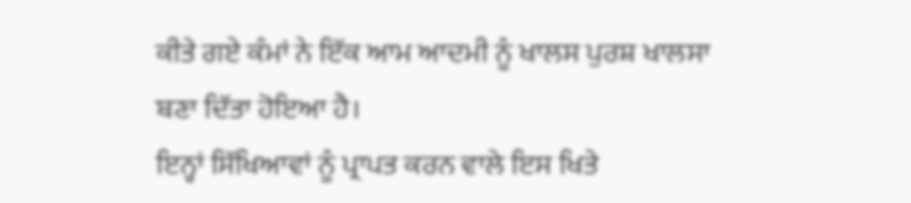ਕੀਤੇ ਗਏ ਕੰਮਾਂ ਨੇ ਇੱਕ ਆਮ ਆਦਮੀ ਨੂੰ ਖਾਲਸ ਪੁਰਸ਼ ਖਾਲਸਾ ਬਣਾ ਦਿੱਤਾ ਹੋਇਆ ਹੈ।
ਇਨ੍ਹਾਂ ਸਿੱਖਿਆਵਾਂ ਨੂੰ ਪ੍ਰਾਪਤ ਕਰਨ ਵਾਲੇ ਇਸ ਖਿਤੇ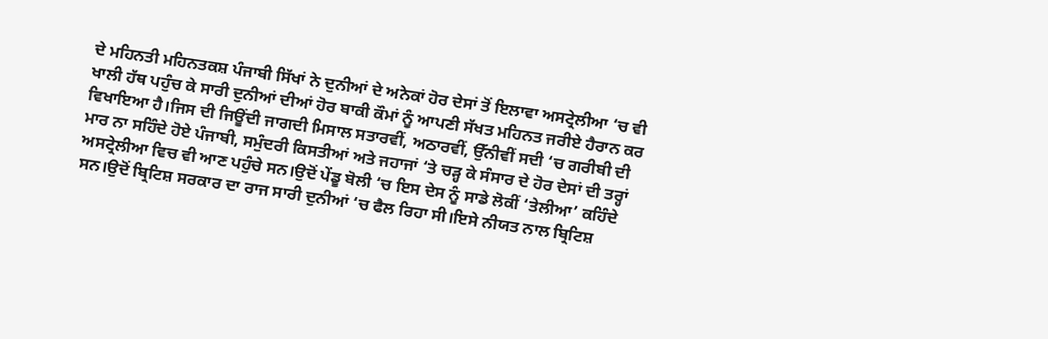ਦੇ ਮਹਿਨਤੀ ਮਹਿਨਤਕਸ਼ ਪੰਜਾਬੀ ਸਿੱਖਾਂ ਨੇ ਦੁਨੀਆਂ ਦੇ ਅਨੇਕਾਂ ਹੋਰ ਦੇਸਾਂ ਤੋਂ ਇਲਾਵਾ ਅਸਟ੍ਰੇਲੀਆ ‘ਚ ਵੀ ਖਾਲੀ ਹੱਥ ਪਹੁੰਚ ਕੇ ਸਾਰੀ ਦੁਨੀਆਂ ਦੀਆਂ ਹੋਰ ਬਾਕੀ ਕੌਮਾਂ ਨੂੰ ਆਪਣੀ ਸੱਖਤ ਮਹਿਨਤ ਜਰੀਏ ਹੈਰਾਨ ਕਰ ਵਿਖਾਇਆ ਹੈ।ਜਿਸ ਦੀ ਜਿਊਂਦੀ ਜਾਗਦੀ ਮਿਸਾਲ ਸਤਾਰਵੀਂ, ਅਠਾਰਵੀਂ, ਉੱਨੀਵੀਂ ਸਦੀ ‘ਚ ਗਰੀਬੀ ਦੀ ਮਾਰ ਨਾ ਸਹਿੰਦੇ ਹੋਏ ਪੰਜਾਬੀ, ਸਮੁੰਦਰੀ ਕਿਸਤੀਆਂ ਅਤੇ ਜਹਾਜਾਂ ‘ਤੇ ਚੜ੍ਹ ਕੇ ਸੰਸਾਰ ਦੇ ਹੋਰ ਦੇਸਾਂ ਦੀ ਤਰ੍ਹਾਂ ਅਸਟ੍ਰੇਲੀਆ ਵਿਚ ਵੀ ਆਣ ਪਹੁੰਚੇ ਸਨ।ਉਦੋਂ ਪੇਂਡੂ ਬੋਲੀ ‘ਚ ਇਸ ਦੇਸ ਨੂੰ ਸਾਡੇ ਲੋਕੀਂ ‘ਤੇਲੀਆ’ ਕਹਿੰਦੇ ਸਨ।ਉਦੋਂ ਬ੍ਰਿਟਿਸ਼ ਸਰਕਾਰ ਦਾ ਰਾਜ ਸਾਰੀ ਦੁਨੀਆਂ ‘ਚ ਫੈਲ ਰਿਹਾ ਸੀ।ਇਸੇ ਨੀਯਤ ਨਾਲ ਬ੍ਰਿਟਿਸ਼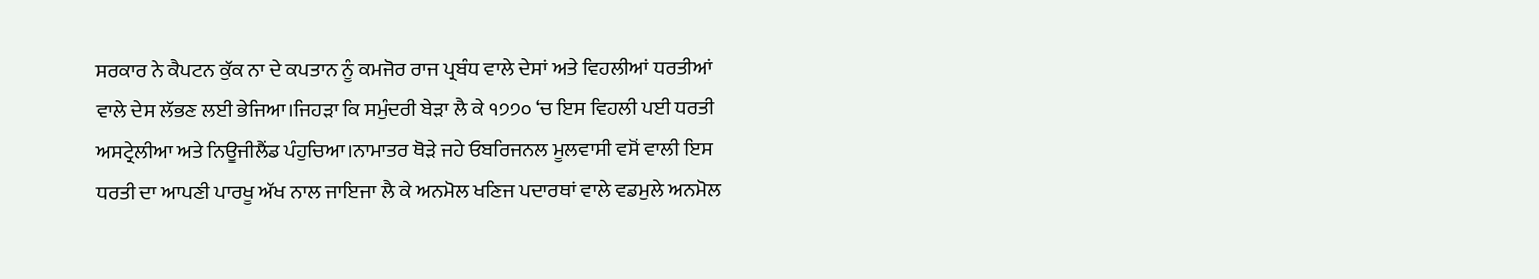ਸਰਕਾਰ ਨੇ ਕੈਪਟਨ ਕੁੱਕ ਨਾ ਦੇ ਕਪਤਾਨ ਨੂੰ ਕਮਜੋਰ ਰਾਜ ਪ੍ਰਬੰਧ ਵਾਲੇ ਦੇਸਾਂ ਅਤੇ ਵਿਹਲੀਆਂ ਧਰਤੀਆਂ ਵਾਲੇ ਦੇਸ ਲੱਭਣ ਲਈ ਭੇਜਿਆ।ਜਿਹੜਾ ਕਿ ਸਮੁੰਦਰੀ ਬੇੜਾ ਲੈ ਕੇ ੧੭੭੦ ‘ਚ ਇਸ ਵਿਹਲੀ ਪਈ ਧਰਤੀ ਅਸਟ੍ਰੇਲੀਆ ਅਤੇ ਨਿਊਜੀਲੈਂਡ ਪੰਹੁਚਿਆ।ਨਾਮਾਤਰ ਥੋੜੇ ਜਹੇ ਓਬਰਿਜਨਲ ਮੂਲਵਾਸੀ ਵਸੋਂ ਵਾਲੀ ਇਸ ਧਰਤੀ ਦਾ ਆਪਣੀ ਪਾਰਖੂ ਅੱਖ ਨਾਲ ਜਾਇਜਾ ਲੈ ਕੇ ਅਨਮੋਲ ਖਣਿਜ ਪਦਾਰਥਾਂ ਵਾਲੇ ਵਡਮੁਲੇ ਅਨਮੋਲ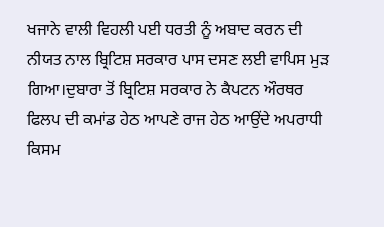ਖਜਾਨੇ ਵਾਲੀ ਵਿਹਲੀ ਪਈ ਧਰਤੀ ਨੂੰ ਅਬਾਦ ਕਰਨ ਦੀ ਨੀਯਤ ਨਾਲ ਬ੍ਰਿਟਿਸ਼ ਸਰਕਾਰ ਪਾਸ ਦਸਣ ਲਈ ਵਾਪਿਸ ਮੁੜ ਗਿਆ।ਦੁਬਾਰਾ ਤੋਂ ਬ੍ਰਿਟਿਸ਼ ਸਰਕਾਰ ਨੇ ਕੈਪਟਨ ਔਰਥਰ ਫਿਲਪ ਦੀ ਕਮਾਂਡ ਹੇਠ ਆਪਣੇ ਰਾਜ ਹੇਠ ਆਉਂਦੇ ਅਪਰਾਧੀ ਕਿਸਮ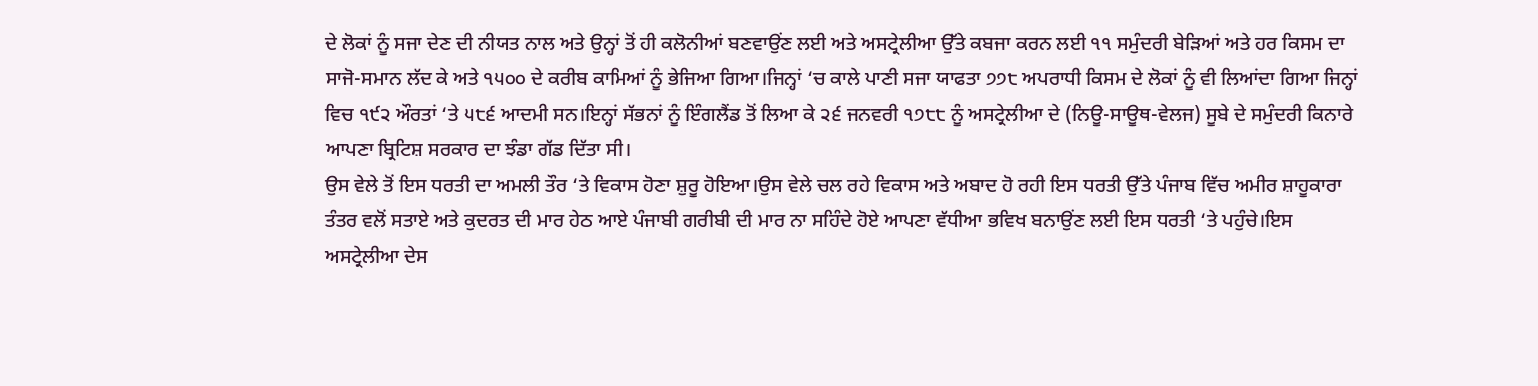ਦੇ ਲੋਕਾਂ ਨੂੰ ਸਜਾ ਦੇਣ ਦੀ ਨੀਯਤ ਨਾਲ ਅਤੇ ਉਨ੍ਹਾਂ ਤੋਂ ਹੀ ਕਲੋਨੀਆਂ ਬਣਵਾਉਂਣ ਲਈ ਅਤੇ ਅਸਟ੍ਰੇਲੀਆ ਉੱਤੇ ਕਬਜਾ ਕਰਨ ਲਈ ੧੧ ਸਮੁੰਦਰੀ ਬੇੜਿਆਂ ਅਤੇ ਹਰ ਕਿਸਮ ਦਾ ਸਾਜੋ-ਸਮਾਨ ਲੱਦ ਕੇ ਅਤੇ ੧੫੦੦ ਦੇ ਕਰੀਬ ਕਾਮਿਆਂ ਨੂੰ ਭੇਜਿਆ ਗਿਆ।ਜਿਨ੍ਹਾਂ ‘ਚ ਕਾਲੇ ਪਾਣੀ ਸਜਾ ਯਾਫਤਾ ੭੭੮ ਅਪਰਾਧੀ ਕਿਸਮ ਦੇ ਲੋਕਾਂ ਨੂੰ ਵੀ ਲਿਆਂਦਾ ਗਿਆ ਜਿਨ੍ਹਾਂ ਵਿਚ ੧੯੨ ਔਰਤਾਂ ‘ਤੇ ੫੮੬ ਆਦਮੀ ਸਨ।ਇਨ੍ਹਾਂ ਸੱਭਨਾਂ ਨੂੰ ਇੰਗਲੈਂਡ ਤੋਂ ਲਿਆ ਕੇ ੨੬ ਜਨਵਰੀ ੧੭੮੮ ਨੂੰ ਅਸਟ੍ਰੇਲੀਆ ਦੇ (ਨਿਊ-ਸਾਊਥ-ਵੇਲਜ) ਸੂਬੇ ਦੇ ਸਮੁੰਦਰੀ ਕਿਨਾਰੇ ਆਪਣਾ ਬ੍ਰਿਟਿਸ਼ ਸਰਕਾਰ ਦਾ ਝੰਡਾ ਗੱਡ ਦਿੱਤਾ ਸੀ।
ਉਸ ਵੇਲੇ ਤੋਂ ਇਸ ਧਰਤੀ ਦਾ ਅਮਲੀ ਤੌਰ ‘ਤੇ ਵਿਕਾਸ ਹੋਣਾ ਸ਼ੁਰੂ ਹੋਇਆ।ਉਸ ਵੇਲੇ ਚਲ ਰਹੇ ਵਿਕਾਸ ਅਤੇ ਅਬਾਦ ਹੋ ਰਹੀ ਇਸ ਧਰਤੀ ਉੱਤੇ ਪੰਜਾਬ ਵਿੱਚ ਅਮੀਰ ਸ਼ਾਹੂਕਾਰਾ ਤੰਤਰ ਵਲੋਂ ਸਤਾਏ ਅਤੇ ਕੁਦਰਤ ਦੀ ਮਾਰ ਹੇਠ ਆਏ ਪੰਜਾਬੀ ਗਰੀਬੀ ਦੀ ਮਾਰ ਨਾ ਸਹਿੰਦੇ ਹੋਏ ਆਪਣਾ ਵੱਧੀਆ ਭਵਿਖ ਬਨਾਉਂਣ ਲਈ ਇਸ ਧਰਤੀ ‘ਤੇ ਪਹੁੰਚੇ।ਇਸ ਅਸਟ੍ਰੇਲੀਆ ਦੇਸ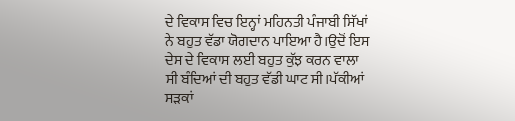ਦੇ ਵਿਕਾਸ ਵਿਚ ਇਨ੍ਹਾਂ ਮਹਿਨਤੀ ਪੰਜਾਬੀ ਸਿੱਖਾਂ ਨੇ ਬਹੁਤ ਵੱਡਾ ਯੋਗਦਾਨ ਪਾਇਆ ਹੈ।ਉਦੋਂ ਇਸ ਦੇਸ ਦੇ ਵਿਕਾਸ ਲਈ ਬਹੁਤ ਕੁੱਝ ਕਰਨ ਵਾਲਾ ਸੀ ਬੰਦਿਆਂ ਦੀ ਬਹੁਤ ਵੱਡੀ ਘਾਟ ਸੀ।ਪੱਕੀਆਂ ਸੜਕਾਂ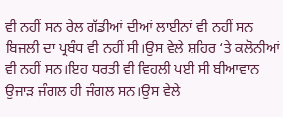ਵੀ ਨਹੀਂ ਸਨ ਰੇਲ ਗੱਡੀਆਂ ਦੀਆਂ ਲਾਈਨਾਂ ਵੀ ਨਹੀਂ ਸਨ ਬਿਜਲੀ ਦਾ ਪ੍ਰਬੰਧ ਵੀ ਨਹੀਂ ਸੀ।ਉਸ ਵੇਲੇ ਸ਼ਹਿਰ ‘ਤੇ ਕਲੋਨੀਆਂ ਵੀ ਨਹੀਂ ਸਨ।ਇਹ ਧਰਤੀ ਵੀ ਵਿਹਲੀ ਪਈ ਸੀ ਬੀਆਵਾਨ ਉਜਾੜ ਜੰਗਲ ਹੀ ਜੰਗਲ ਸਨ।ਉਸ ਵੇਲੇ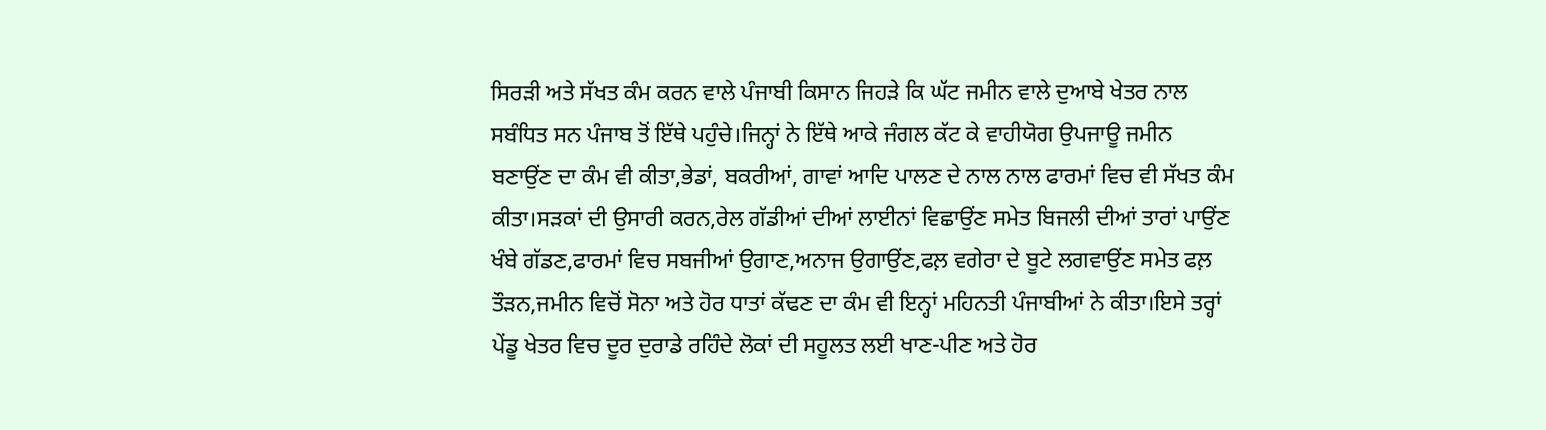ਸਿਰੜੀ ਅਤੇ ਸੱਖਤ ਕੰਮ ਕਰਨ ਵਾਲੇ ਪੰਜਾਬੀ ਕਿਸਾਨ ਜਿਹੜੇ ਕਿ ਘੱਟ ਜਮੀਨ ਵਾਲੇ ਦੁਆਬੇ ਖੇਤਰ ਨਾਲ ਸਬੰਧਿਤ ਸਨ ਪੰਜਾਬ ਤੋਂ ਇੱਥੇ ਪਹੁੰਚੇ।ਜਿਨ੍ਹਾਂ ਨੇ ਇੱਥੇ ਆਕੇ ਜੰਗਲ ਕੱਟ ਕੇ ਵਾਹੀਯੋਗ ਉਪਜਾਊ ਜਮੀਨ ਬਣਾਉਂਣ ਦਾ ਕੰਮ ਵੀ ਕੀਤਾ,ਭੇਡਾਂ, ਬਕਰੀਆਂ, ਗਾਵਾਂ ਆਦਿ ਪਾਲਣ ਦੇ ਨਾਲ ਨਾਲ ਫਾਰਮਾਂ ਵਿਚ ਵੀ ਸੱਖਤ ਕੰਮ ਕੀਤਾ।ਸੜਕਾਂ ਦੀ ਉਸਾਰੀ ਕਰਨ,ਰੇਲ ਗੱਡੀਆਂ ਦੀਆਂ ਲਾਈਨਾਂ ਵਿਛਾਉਂਣ ਸਮੇਤ ਬਿਜਲੀ ਦੀਆਂ ਤਾਰਾਂ ਪਾਉਂਣ ਖੰਬੇ ਗੱਡਣ,ਫਾਰਮਾਂ ਵਿਚ ਸਬਜੀਆਂ ਉਗਾਣ,ਅਨਾਜ ਉਗਾਉਂਣ,ਫਲ਼ ਵਗੇਰਾ ਦੇ ਬੂਟੇ ਲਗਵਾਉਂਣ ਸਮੇਤ ਫਲ਼ ਤੌੜਨ,ਜਮੀਨ ਵਿਚੋਂ ਸੋਨਾ ਅਤੇ ਹੋਰ ਧਾਤਾਂ ਕੱਢਣ ਦਾ ਕੰਮ ਵੀ ਇਨ੍ਹਾਂ ਮਹਿਨਤੀ ਪੰਜਾਬੀਆਂ ਨੇ ਕੀਤਾ।ਇਸੇ ਤਰ੍ਹਾਂ ਪੇਂਡੂ ਖੇਤਰ ਵਿਚ ਦੂਰ ਦੁਰਾਡੇ ਰਹਿੰਦੇ ਲੋਕਾਂ ਦੀ ਸਹੂਲਤ ਲਈ ਖਾਣ-ਪੀਣ ਅਤੇ ਹੋਰ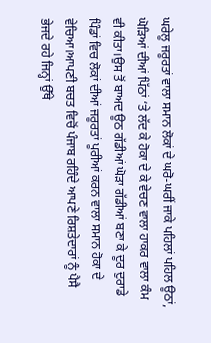ਘਰੇਲੂ ਜਰੂਰਤਾਂ ਵਾਲਾ ਸਮਾਨ ਲੋਕਾਂ ਦੇ ਘਰੋ-ਘਰੀਂ ਜਾਕੇ ਪਹਿਲਾਂ ਪਹਿਲ ਊਠਾਂ, ਘੋੜਿਆਂ ਦੀਆਂ ਪਿੱਠਾਂ ‘ਤੇ ਲੱਦ ਕੇ ਹੋਕਾ ਦੇ ਕੇ ਵੇਚਣ ਵਾਲਾ ਹਾਕਰ ਵਾਲਾ ਕੰਮ ਵੀ ਕੀਤਾ।ਉਸ ਤੋਂ ਬਾਅਦ ਊਠ ਗੱਡੀਆਂ ਘੋੜਾ ਗੱਡੀਆਂ ਬਣਾ ਕੇ ਦੂਰ ਦੁਰਾਡੇ ਪਿੰਡਾਂ ਵਿਚ ਲੋਕਾਂ ਦੀਆਂ ਜਰੂਰਤਾਂ ਪੂਰੀਆਂ ਕਰਨ ਵਾਲਾ ਸਮਾਨ ਹੋਕਾ ਦੇ ਵੇਚਿਆ।ਆਪਣੀ ਬਚਤ ਵਿਚੋਂ ਪੰਜਾਬ ਰਹਿੰਦੇ ਆਪਣੇ ਰਿਸ਼ਤੇਦਾਰਾਂ ਨੂੰ ਪੈਸੈ ਭੇਜਦੇ ਰਹੇ ਜਿਨ੍ਹਾਂ ਉੱਥੇ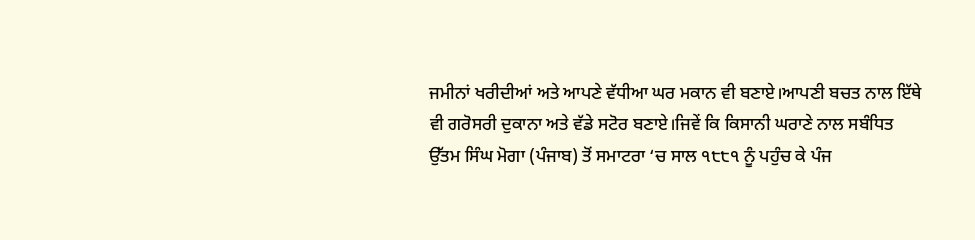ਜਮੀਨਾਂ ਖਰੀਦੀਆਂ ਅਤੇ ਆਪਣੇ ਵੱਧੀਆ ਘਰ ਮਕਾਨ ਵੀ ਬਣਾਏ।ਆਪਣੀ ਬਚਤ ਨਾਲ ਇੱਥੇ ਵੀ ਗਰੋਸਰੀ ਦੁਕਾਨਾ ਅਤੇ ਵੱਡੇ ਸਟੋਰ ਬਣਾਏ।ਜਿਵੇਂ ਕਿ ਕਿਸਾਨੀ ਘਰਾਣੇ ਨਾਲ ਸਬੰਧਿਤ ਉੱਤਮ ਸਿੰਘ ਮੋਗਾ (ਪੰਜਾਬ) ਤੋਂ ਸਮਾਟਰਾ ‘ਚ ਸਾਲ ੧੮੮੧ ਨੂੰ ਪਹੁੰਚ ਕੇ ਪੰਜ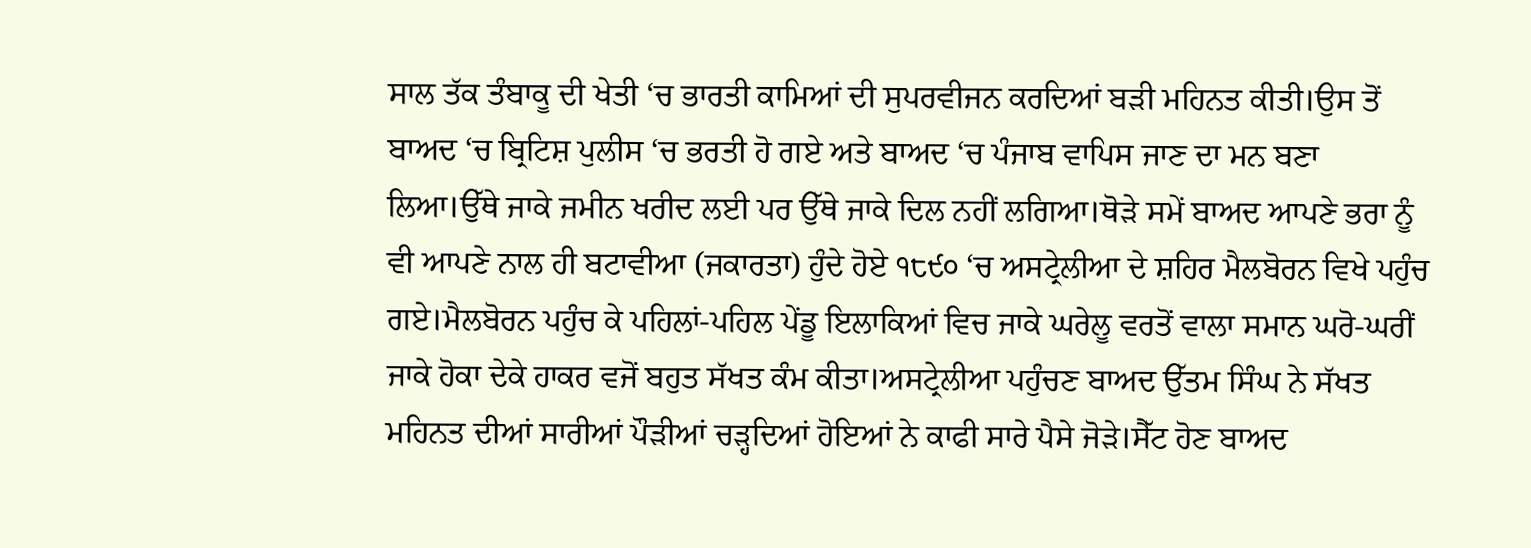ਸਾਲ ਤੱਕ ਤੰਬਾਕੂ ਦੀ ਖੇਤੀ ‘ਚ ਭਾਰਤੀ ਕਾਮਿਆਂ ਦੀ ਸੁਪਰਵੀਜਨ ਕਰਦਿਆਂ ਬੜੀ ਮਹਿਨਤ ਕੀਤੀ।ਉਸ ਤੋਂ ਬਾਅਦ ‘ਚ ਬ੍ਰਿਟਿਸ਼ ਪੁਲੀਸ ‘ਚ ਭਰਤੀ ਹੋ ਗਏ ਅਤੇ ਬਾਅਦ ‘ਚ ਪੰਜਾਬ ਵਾਪਿਸ ਜਾਣ ਦਾ ਮਨ ਬਣਾ ਲਿਆ।ਉੱਥੇ ਜਾਕੇ ਜਮੀਨ ਖਰੀਦ ਲਈ ਪਰ ਉੱਥੇ ਜਾਕੇ ਦਿਲ ਨਹੀਂ ਲਗਿਆ।ਥੋੜੇ ਸਮੇਂ ਬਾਅਦ ਆਪਣੇ ਭਰਾ ਨੂੰ ਵੀ ਆਪਣੇ ਨਾਲ ਹੀ ਬਟਾਵੀਆ (ਜਕਾਰਤਾ) ਹੁੰਦੇ ਹੋਏ ੧੮੯੦ ‘ਚ ਅਸਟ੍ਰੇਲੀਆ ਦੇ ਸ਼ਹਿਰ ਮੈਲਬੋਰਨ ਵਿਖੇ ਪਹੁੰਚ ਗਏ।ਮੈਲਬੋਰਨ ਪਹੁੰਚ ਕੇ ਪਹਿਲਾਂ-ਪਹਿਲ ਪੇਂਡੂ ਇਲਾਕਿਆਂ ਵਿਚ ਜਾਕੇ ਘਰੇਲੂ ਵਰਤੋਂ ਵਾਲਾ ਸਮਾਨ ਘਰੋ-ਘਰੀਂ ਜਾਕੇ ਹੋਕਾ ਦੇਕੇ ਹਾਕਰ ਵਜੋਂ ਬਹੁਤ ਸੱਖਤ ਕੰਮ ਕੀਤਾ।ਅਸਟ੍ਰੇਲੀਆ ਪਹੁੰਚਣ ਬਾਅਦ ਉੱਤਮ ਸਿੰਘ ਨੇ ਸੱਖਤ ਮਹਿਨਤ ਦੀਆਂ ਸਾਰੀਆਂ ਪੌੜੀਆਂ ਚੜ੍ਹਦਿਆਂ ਹੋਇਆਂ ਨੇ ਕਾਫੀ ਸਾਰੇ ਪੈਸੇ ਜੋੜੇ।ਸੈੱਟ ਹੋਣ ਬਾਅਦ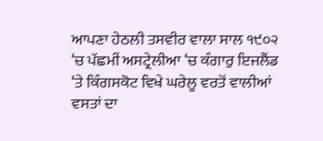ਆਪਣਾ ਹੇਠਲੀ ਤਸਵੀਰ ਵਾਲਾ ਸਾਲ ੧੯੦੨ ‘ਚ ਪੱਛਮੀਂ ਅਸਟ੍ਰੇਲੀਆ ‘ਚ ਕੰਗਾਰੁ ਇਜਲੈਂਡ ‘ਤੇ ਕਿੰਗਸਕੋਟ ਵਿਖੇ ਘਰੇਲੂ ਵਰਤੋਂ ਵਾਲੀਆਂ ਵਸਤਾਂ ਦਾ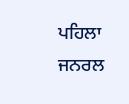ਪਹਿਲਾ ਜਨਰਲ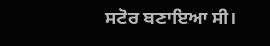ਸਟੋਰ ਬਣਾਇਆ ਸੀ।